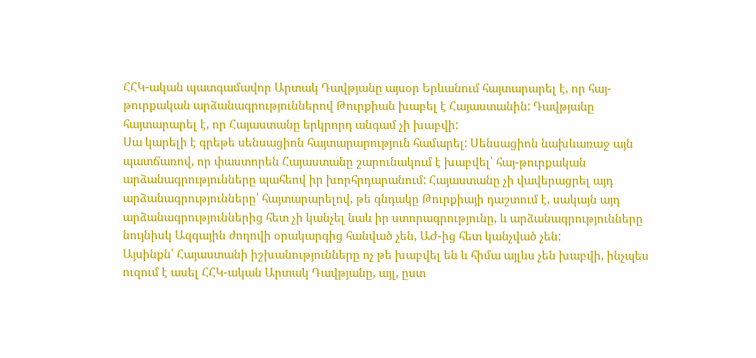ՀՀԿ-ական պատգամավոր Արտակ Դավթյանը այսօր Երևանում հայտարարել է, որ հայ-թուրքական արձանագրություններով Թուրքիան խաբել է Հայաստանին: Դավթյանը հայտարարել է, որ Հայաստանը երկրորդ անգամ չի խաբվի:
Սա կարելի է գրեթե սենսացիոն հայտարարություն համարել: Սենսացիոն նախևառաջ այն պատճառով, որ փաստորեն Հայաստանը շարունակում է խաբվել՝ հայ-թուրքական արձանագրությունները պահեով իր խորհրդարանում: Հայաստանը չի վավերացրել այդ արձանագրությունները՝ հայտարարելով, թե գնդակը Թուրքիայի դաշտում է, սակայն այդ արձանագրություններից հետ չի կանչել նաև իր ստորագրությունը, և արձանագրությունները նույնիսկ Ազգային ժողովի օրակարգից հանված չեն, ԱԺ-ից հետ կանչված չեն:
Այսինքն՝ Հայաստանի իշխանությունները ոչ թե խաբվել են և հիմա այլևս չեն խաբվի, ինչպես ուզում է ասել ՀՀԿ-ական Արտակ Դավթյանը, այլ, ըստ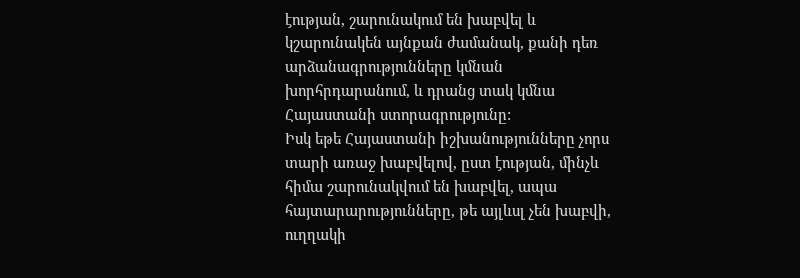էության, շարունակում են խաբվել և կշարունակեն այնքան ժամանակ, քանի դեռ արձանագրությունները կմնան խորհրդարանում, և դրանց տակ կմնա Հայաստանի ստորագրությունը:
Իսկ եթե Հայաստանի իշխանությունները չորս տարի առաջ խաբվելով, ըստ էության, մինչև հիմա շարունակվում են խաբվել, ապա հայտարարությունները, թե այլևսլ չեն խաբվի, ուղղակի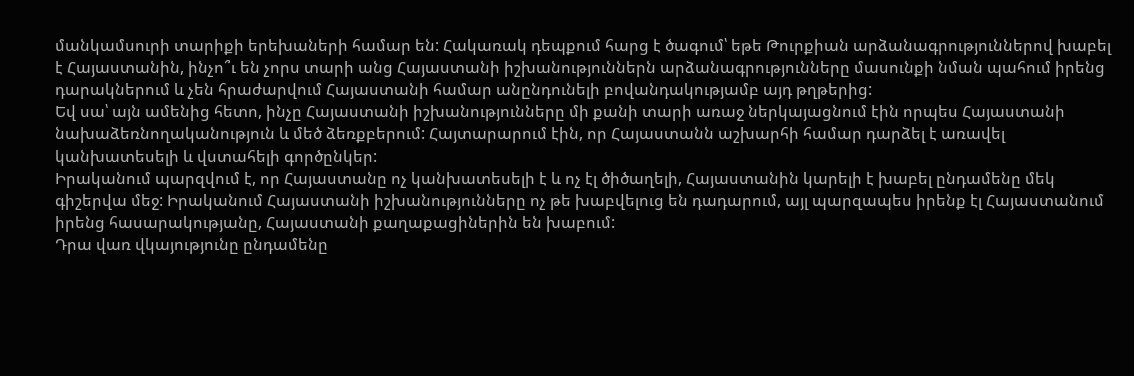մանկամսուրի տարիքի երեխաների համար են: Հակառակ դեպքում հարց է ծագում՝ եթե Թուրքիան արձանագրություններով խաբել է Հայաստանին, ինչո՞ւ են չորս տարի անց Հայաստանի իշխանություններն արձանագրությունները մասունքի նման պահում իրենց դարակներում և չեն հրաժարվում Հայաստանի համար անընդունելի բովանդակությամբ այդ թղթերից:
Եվ սա՝ այն ամենից հետո, ինչը Հայաստանի իշխանությունները մի քանի տարի առաջ ներկայացնում էին որպես Հայաստանի նախաձեռնողականություն և մեծ ձեռքբերում: Հայտարարում էին, որ Հայաստանն աշխարհի համար դարձել է առավել կանխատեսելի և վստահելի գործընկեր:
Իրականում պարզվում է, որ Հայաստանը ոչ կանխատեսելի է և ոչ էլ ծիծաղելի, Հայաստանին կարելի է խաբել ընդամենը մեկ գիշերվա մեջ: Իրականում Հայաստանի իշխանությունները ոչ թե խաբվելուց են դադարում, այլ պարզապես իրենք էլ Հայաստանում իրենց հասարակությանը, Հայաստանի քաղաքացիներին են խաբում:
Դրա վառ վկայությունը ընդամենը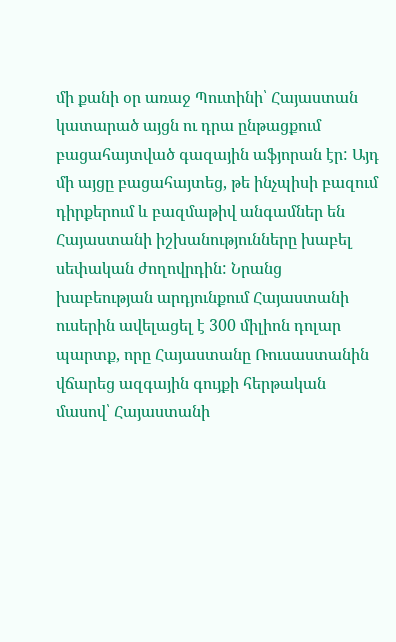մի քանի օր առաջ Պուտինի՝ Հայաստան կատարած այցն ու դրա ընթացքում բացահայտված գազային աֆյորան էր: Այդ մի այցը բացահայտեց, թե ինչպիսի բազում դիրքերում և բազմաթիվ անգամներ են Հայաստանի իշխանությունները խաբել սեփական ժողովրդին: Նրանց խաբեության արդյունքում Հայաստանի ուսերին ավելացել է 300 միլիոն դոլար պարտք, որը Հայաստանը Ռուսաստանին վճարեց ազգային գույքի հերթական մասով՝ Հայաստանի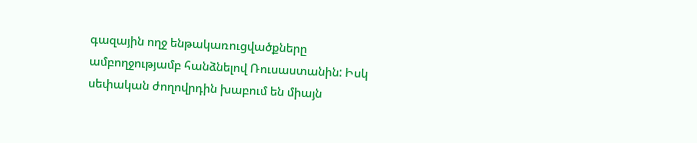գազային ողջ ենթակառուցվածքները ամբողջությամբ հանձնելով Ռուսաստանին: Իսկ սեփական ժողովրդին խաբում են միայն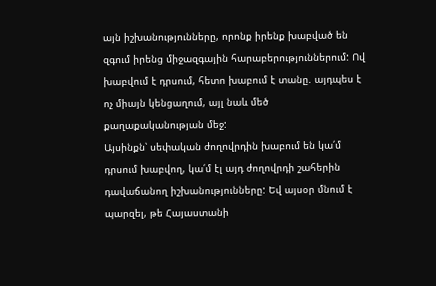այն իշխանությունները, որոնք իրենք խաբված են զգում իրենց միջազգային հարաբերություններում: Ով խաբվում է դրսում, հետո խաբում է տանը. այդպես է ոչ միայն կենցաղում, այլ նաև մեծ քաղաքականության մեջ:
Այսինքն՝ սեփական ժողովրդին խաբում են կա՛մ դրսում խաբվող, կա՛մ էլ այդ ժողովրդի շահերին դավաճանող իշխանությունները: Եվ այսօր մնում է պարզել, թե Հայաստանի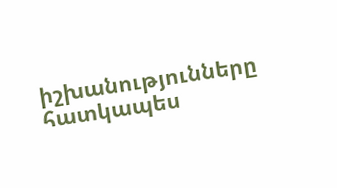իշխանությունները հատկապես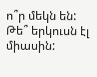ո՞ր մեկն են: Թե՞ երկուսն էլ միասին: